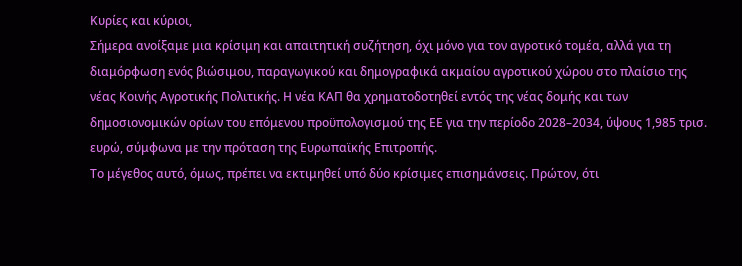Κυρίες και κύριοι,
Σήμερα ανοίξαμε μια κρίσιμη και απαιτητική συζήτηση, όχι μόνο για τον αγροτικό τομέα, αλλά για τη διαμόρφωση ενός βιώσιμου, παραγωγικού και δημογραφικά ακμαίου αγροτικού χώρου στο πλαίσιο της νέας Κοινής Αγροτικής Πολιτικής. Η νέα ΚΑΠ θα χρηματοδοτηθεί εντός της νέας δομής και των δημοσιονομικών ορίων του επόμενου προϋπολογισμού της ΕΕ για την περίοδο 2028–2034, ύψους 1,985 τρισ. ευρώ, σύμφωνα με την πρόταση της Ευρωπαϊκής Επιτροπής.
Το μέγεθος αυτό, όμως, πρέπει να εκτιμηθεί υπό δύο κρίσιμες επισημάνσεις. Πρώτον, ότι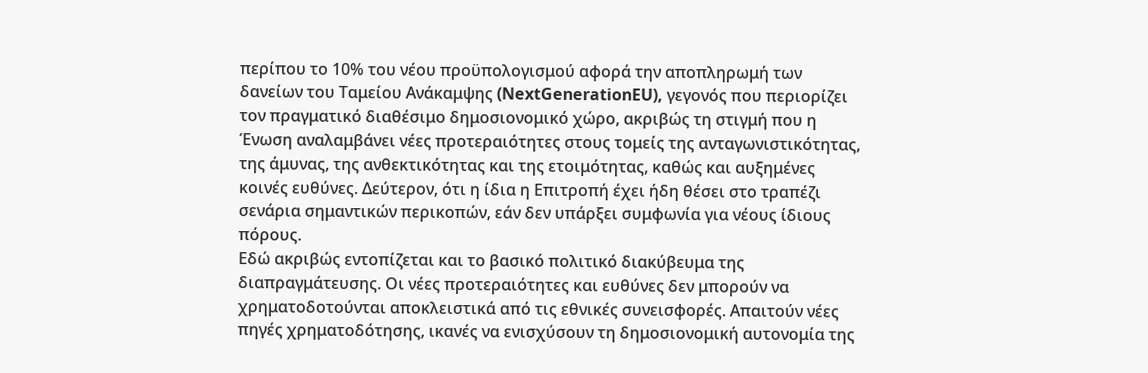περίπου το 10% του νέου προϋπολογισμού αφορά την αποπληρωμή των δανείων του Ταμείου Ανάκαμψης (NextGenerationEU), γεγονός που περιορίζει τον πραγματικό διαθέσιμο δημοσιονομικό χώρο, ακριβώς τη στιγμή που η Ένωση αναλαμβάνει νέες προτεραιότητες στους τομείς της ανταγωνιστικότητας, της άμυνας, της ανθεκτικότητας και της ετοιμότητας, καθώς και αυξημένες κοινές ευθύνες. Δεύτερον, ότι η ίδια η Επιτροπή έχει ήδη θέσει στο τραπέζι σενάρια σημαντικών περικοπών, εάν δεν υπάρξει συμφωνία για νέους ίδιους πόρους.
Εδώ ακριβώς εντοπίζεται και το βασικό πολιτικό διακύβευμα της διαπραγμάτευσης. Οι νέες προτεραιότητες και ευθύνες δεν μπορούν να χρηματοδοτούνται αποκλειστικά από τις εθνικές συνεισφορές. Απαιτούν νέες πηγές χρηματοδότησης, ικανές να ενισχύσουν τη δημοσιονομική αυτονομία της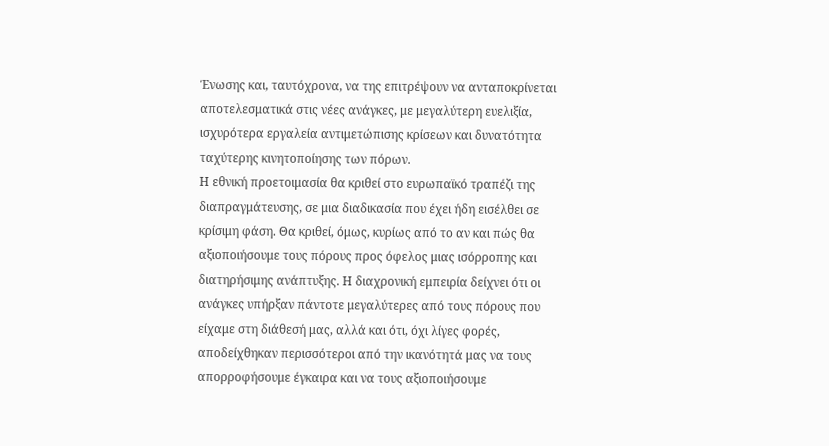Ένωσης και, ταυτόχρονα, να της επιτρέψουν να ανταποκρίνεται αποτελεσματικά στις νέες ανάγκες, με μεγαλύτερη ευελιξία, ισχυρότερα εργαλεία αντιμετώπισης κρίσεων και δυνατότητα ταχύτερης κινητοποίησης των πόρων.
Η εθνική προετοιμασία θα κριθεί στο ευρωπαϊκό τραπέζι της διαπραγμάτευσης, σε μια διαδικασία που έχει ήδη εισέλθει σε κρίσιμη φάση. Θα κριθεί, όμως, κυρίως από το αν και πώς θα αξιοποιήσουμε τους πόρους προς όφελος μιας ισόρροπης και διατηρήσιμης ανάπτυξης. Η διαχρονική εμπειρία δείχνει ότι οι ανάγκες υπήρξαν πάντοτε μεγαλύτερες από τους πόρους που είχαμε στη διάθεσή μας, αλλά και ότι, όχι λίγες φορές, αποδείχθηκαν περισσότεροι από την ικανότητά μας να τους απορροφήσουμε έγκαιρα και να τους αξιοποιήσουμε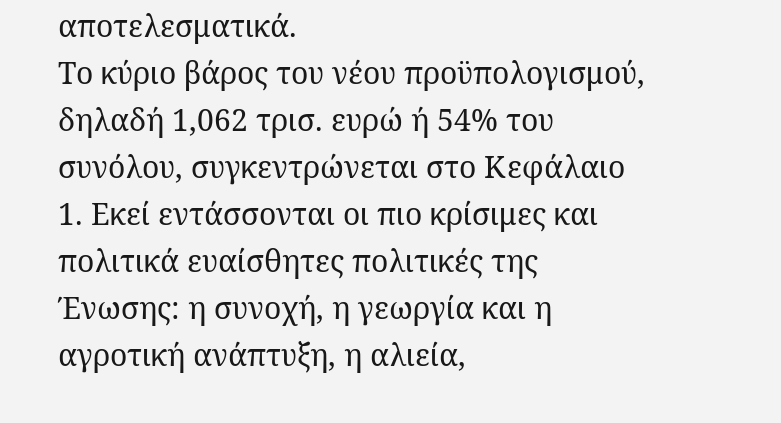αποτελεσματικά.
Το κύριο βάρος του νέου προϋπολογισμού, δηλαδή 1,062 τρισ. ευρώ ή 54% του συνόλου, συγκεντρώνεται στο Κεφάλαιο 1. Εκεί εντάσσονται οι πιο κρίσιμες και πολιτικά ευαίσθητες πολιτικές της Ένωσης: η συνοχή, η γεωργία και η αγροτική ανάπτυξη, η αλιεία,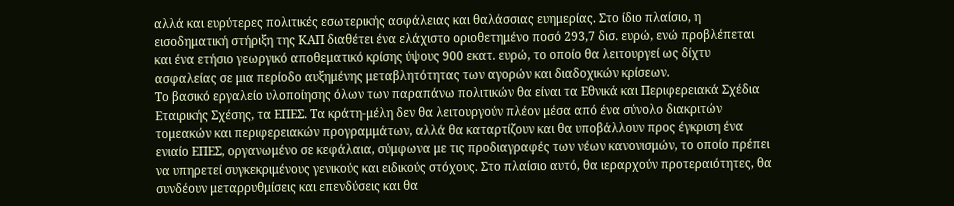αλλά και ευρύτερες πολιτικές εσωτερικής ασφάλειας και θαλάσσιας ευημερίας. Στο ίδιο πλαίσιο, η εισοδηματική στήριξη της ΚΑΠ διαθέτει ένα ελάχιστο οριοθετημένο ποσό 293,7 δισ. ευρώ, ενώ προβλέπεται και ένα ετήσιο γεωργικό αποθεματικό κρίσης ύψους 900 εκατ. ευρώ, το οποίο θα λειτουργεί ως δίχτυ ασφαλείας σε μια περίοδο αυξημένης μεταβλητότητας των αγορών και διαδοχικών κρίσεων.
Το βασικό εργαλείο υλοποίησης όλων των παραπάνω πολιτικών θα είναι τα Εθνικά και Περιφερειακά Σχέδια Εταιρικής Σχέσης, τα ΕΠΕΣ. Τα κράτη-μέλη δεν θα λειτουργούν πλέον μέσα από ένα σύνολο διακριτών τομεακών και περιφερειακών προγραμμάτων, αλλά θα καταρτίζουν και θα υποβάλλουν προς έγκριση ένα ενιαίο ΕΠΕΣ, οργανωμένο σε κεφάλαια, σύμφωνα με τις προδιαγραφές των νέων κανονισμών, το οποίο πρέπει να υπηρετεί συγκεκριμένους γενικούς και ειδικούς στόχους. Στο πλαίσιο αυτό, θα ιεραρχούν προτεραιότητες, θα συνδέουν μεταρρυθμίσεις και επενδύσεις και θα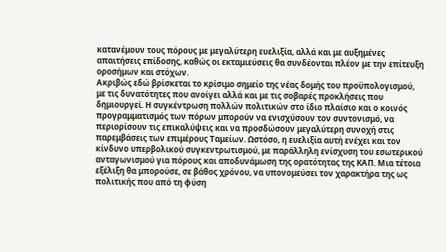κατανέμουν τους πόρους με μεγαλύτερη ευελιξία, αλλά και με αυξημένες απαιτήσεις επίδοσης, καθώς οι εκταμιεύσεις θα συνδέονται πλέον με την επίτευξη οροσήμων και στόχων.
Ακριβώς εδώ βρίσκεται το κρίσιμο σημείο της νέας δομής του προϋπολογισμού, με τις δυνατότητες που ανοίγει αλλά και με τις σοβαρές προκλήσεις που δημιουργεί. Η συγκέντρωση πολλών πολιτικών στο ίδιο πλαίσιο και ο κοινός προγραμματισμός των πόρων μπορούν να ενισχύσουν τον συντονισμό, να περιορίσουν τις επικαλύψεις και να προσδώσουν μεγαλύτερη συνοχή στις παρεμβάσεις των επιμέρους Ταμείων. Ωστόσο, η ευελιξία αυτή ενέχει και τον κίνδυνο υπερβολικού συγκεντρωτισμού, με παράλληλη ενίσχυση του εσωτερικού ανταγωνισμού για πόρους και αποδυνάμωση της ορατότητας της ΚΑΠ. Μια τέτοια εξέλιξη θα μπορούσε, σε βάθος χρόνου, να υπονομεύσει τον χαρακτήρα της ως πολιτικής που από τη φύση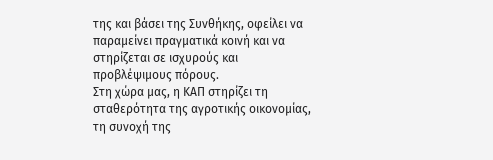της και βάσει της Συνθήκης, οφείλει να παραμείνει πραγματικά κοινή και να στηρίζεται σε ισχυρούς και προβλέψιμους πόρους.
Στη χώρα μας, η ΚΑΠ στηρίζει τη σταθερότητα της αγροτικής οικονομίας, τη συνοχή της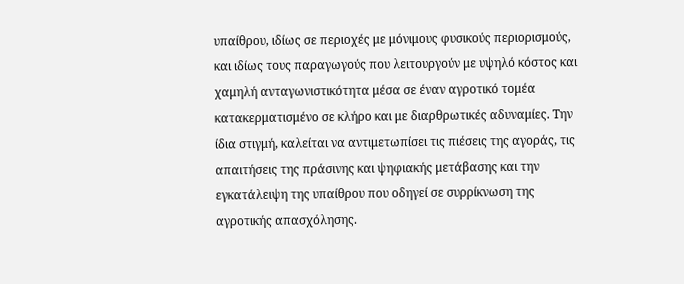υπαίθρου, ιδίως σε περιοχές με μόνιμους φυσικούς περιορισμούς, και ιδίως τους παραγωγούς που λειτουργούν με υψηλό κόστος και χαμηλή ανταγωνιστικότητα μέσα σε έναν αγροτικό τομέα κατακερματισμένο σε κλήρο και με διαρθρωτικές αδυναμίες. Την ίδια στιγμή, καλείται να αντιμετωπίσει τις πιέσεις της αγοράς, τις απαιτήσεις της πράσινης και ψηφιακής μετάβασης και την εγκατάλειψη της υπαίθρου που οδηγεί σε συρρίκνωση της αγροτικής απασχόλησης.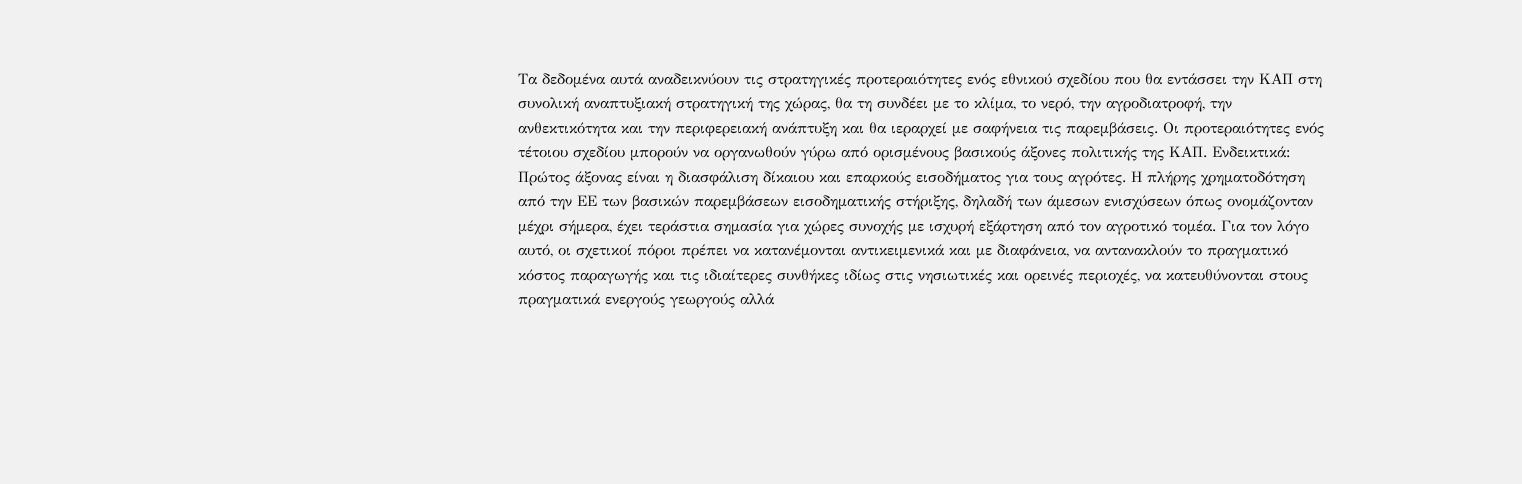Τα δεδομένα αυτά αναδεικνύουν τις στρατηγικές προτεραιότητες ενός εθνικού σχεδίου που θα εντάσσει την ΚΑΠ στη συνολική αναπτυξιακή στρατηγική της χώρας, θα τη συνδέει με το κλίμα, το νερό, την αγροδιατροφή, την ανθεκτικότητα και την περιφερειακή ανάπτυξη και θα ιεραρχεί με σαφήνεια τις παρεμβάσεις. Οι προτεραιότητες ενός τέτοιου σχεδίου μπορούν να οργανωθούν γύρω από ορισμένους βασικούς άξονες πολιτικής της ΚΑΠ. Eνδεικτικά:
Πρώτος άξονας είναι η διασφάλιση δίκαιου και επαρκούς εισοδήματος για τους αγρότες. Η πλήρης χρηματοδότηση από την ΕΕ των βασικών παρεμβάσεων εισοδηματικής στήριξης, δηλαδή των άμεσων ενισχύσεων όπως ονομάζονταν μέχρι σήμερα, έχει τεράστια σημασία για χώρες συνοχής με ισχυρή εξάρτηση από τον αγροτικό τομέα. Για τον λόγο αυτό, οι σχετικοί πόροι πρέπει να κατανέμονται αντικειμενικά και με διαφάνεια, να αντανακλούν το πραγματικό κόστος παραγωγής και τις ιδιαίτερες συνθήκες ιδίως στις νησιωτικές και ορεινές περιοχές, να κατευθύνονται στους πραγματικά ενεργούς γεωργούς αλλά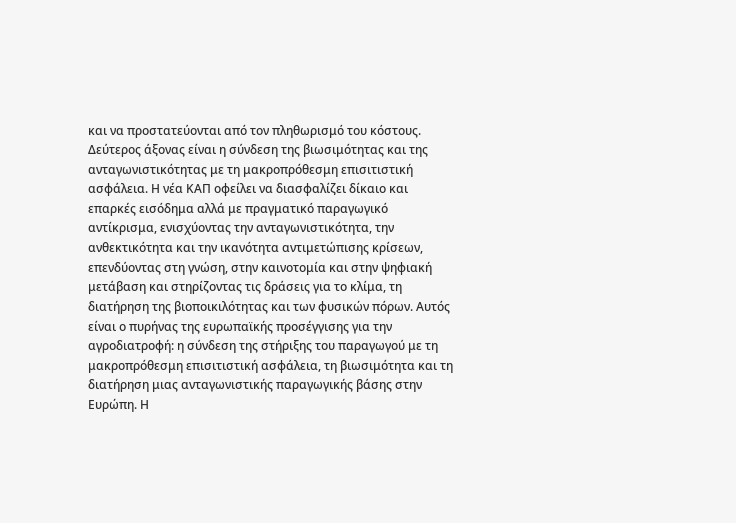και να προστατεύονται από τον πληθωρισμό του κόστους.
Δεύτερος άξονας είναι η σύνδεση της βιωσιμότητας και της ανταγωνιστικότητας με τη μακροπρόθεσμη επισιτιστική ασφάλεια. Η νέα ΚΑΠ οφείλει να διασφαλίζει δίκαιο και επαρκές εισόδημα αλλά με πραγματικό παραγωγικό αντίκρισμα, ενισχύοντας την ανταγωνιστικότητα, την ανθεκτικότητα και την ικανότητα αντιμετώπισης κρίσεων, επενδύοντας στη γνώση, στην καινοτομία και στην ψηφιακή μετάβαση και στηρίζοντας τις δράσεις για το κλίμα, τη διατήρηση της βιοποικιλότητας και των φυσικών πόρων. Αυτός είναι ο πυρήνας της ευρωπαϊκής προσέγγισης για την αγροδιατροφή: η σύνδεση της στήριξης του παραγωγού με τη μακροπρόθεσμη επισιτιστική ασφάλεια, τη βιωσιμότητα και τη διατήρηση μιας ανταγωνιστικής παραγωγικής βάσης στην Ευρώπη. Η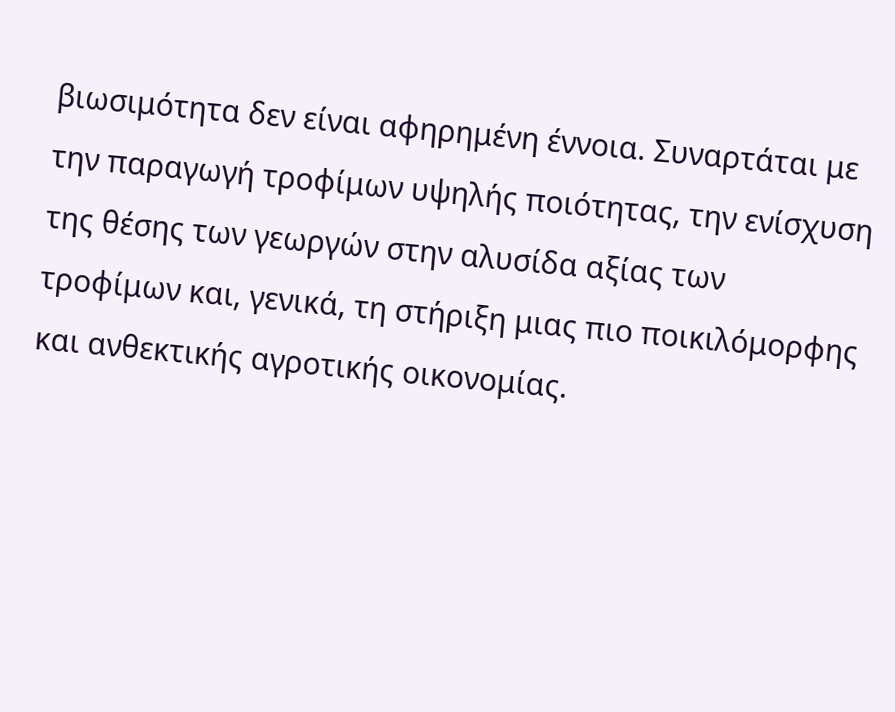βιωσιμότητα δεν είναι αφηρημένη έννοια. Συναρτάται με την παραγωγή τροφίμων υψηλής ποιότητας, την ενίσχυση της θέσης των γεωργών στην αλυσίδα αξίας των τροφίμων και, γενικά, τη στήριξη μιας πιο ποικιλόμορφης και ανθεκτικής αγροτικής οικονομίας.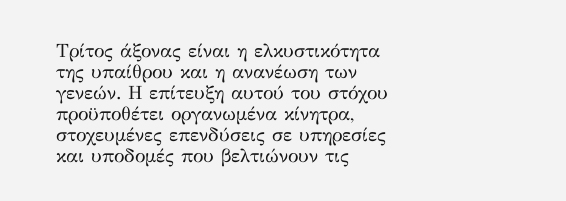Τρίτος άξονας είναι η ελκυστικότητα της υπαίθρου και η ανανέωση των γενεών. Η επίτευξη αυτού του στόχου προϋποθέτει οργανωμένα κίνητρα, στοχευμένες επενδύσεις σε υπηρεσίες και υποδομές που βελτιώνουν τις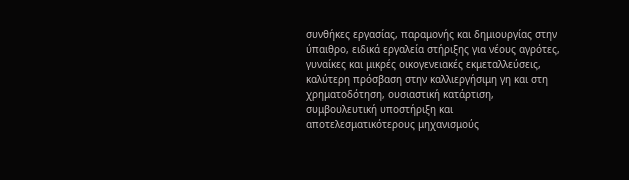συνθήκες εργασίας, παραμονής και δημιουργίας στην ύπαιθρο, ειδικά εργαλεία στήριξης για νέους αγρότες, γυναίκες και μικρές οικογενειακές εκμεταλλεύσεις, καλύτερη πρόσβαση στην καλλιεργήσιμη γη και στη χρηματοδότηση, ουσιαστική κατάρτιση, συμβουλευτική υποστήριξη και αποτελεσματικότερους μηχανισμούς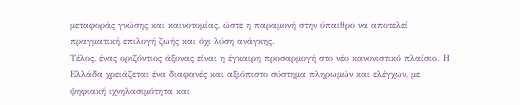μεταφοράς γνώσης και καινοτομίας, ώστε η παραμονή στην ύπαιθρο να αποτελεί πραγματική επιλογή ζωής και όχι λύση ανάγκης.
Τέλος, ένας οριζόντιος άξονας είναι η έγκαιρη προσαρμογή στο νέο κανονιστικό πλαίσιο. Η Ελλάδα χρειάζεται ένα διαφανές και αξιόπιστο σύστημα πληρωμών και ελέγχων, με ψηφιακή ιχνηλασιμότητα και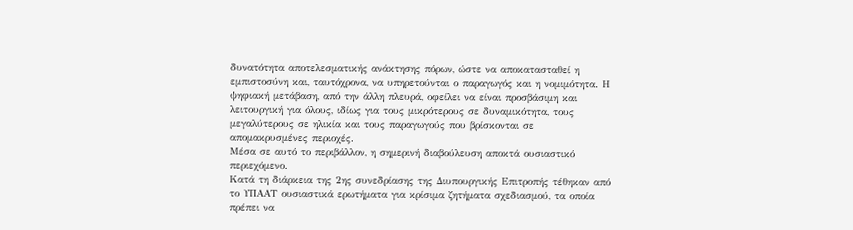δυνατότητα αποτελεσματικής ανάκτησης πόρων, ώστε να αποκατασταθεί η εμπιστοσύνη και, ταυτόχρονα, να υπηρετούνται ο παραγωγός και η νομιμότητα. Η ψηφιακή μετάβαση, από την άλλη πλευρά, οφείλει να είναι προσβάσιμη και λειτουργική για όλους, ιδίως για τους μικρότερους σε δυναμικότητα, τους μεγαλύτερους σε ηλικία και τους παραγωγούς που βρίσκονται σε απομακρυσμένες περιοχές.
Μέσα σε αυτό το περιβάλλον, η σημερινή διαβούλευση αποκτά ουσιαστικό περιεχόμενο.
Κατά τη διάρκεια της 2ης συνεδρίασης της Διυπουργικής Επιτροπής τέθηκαν από το ΥΠΑΑΤ ουσιαστικά ερωτήματα για κρίσιμα ζητήματα σχεδιασμού, τα οποία πρέπει να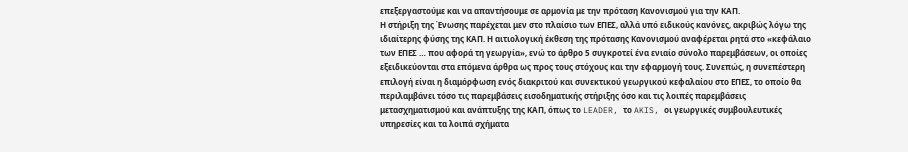επεξεργαστούμε και να απαντήσουμε σε αρμονία με την πρόταση Κανονισμού για την ΚΑΠ.
Η στήριξη της Ένωσης παρέχεται μεν στο πλαίσιο των ΕΠΕΣ, αλλά υπό ειδικούς κανόνες, ακριβώς λόγω της ιδιαίτερης φύσης της ΚΑΠ. Η αιτιολογική έκθεση της πρότασης Κανονισμού αναφέρεται ρητά στο «κεφάλαιο των ΕΠΕΣ … που αφορά τη γεωργία», ενώ το άρθρο 5 συγκροτεί ένα ενιαίο σύνολο παρεμβάσεων, οι οποίες εξειδικεύονται στα επόμενα άρθρα ως προς τους στόχους και την εφαρμογή τους. Συνεπώς, η συνεπέστερη επιλογή είναι η διαμόρφωση ενός διακριτού και συνεκτικού γεωργικού κεφαλαίου στο ΕΠΕΣ, το οποίο θα περιλαμβάνει τόσο τις παρεμβάσεις εισοδηματικής στήριξης όσο και τις λοιπές παρεμβάσεις μετασχηματισμού και ανάπτυξης της ΚΑΠ, όπως το LEADER, το AKIS, οι γεωργικές συμβουλευτικές υπηρεσίες και τα λοιπά σχήματα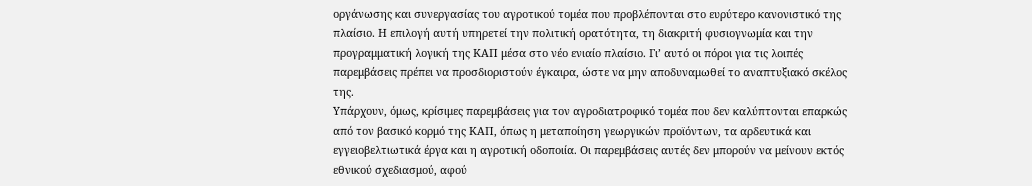οργάνωσης και συνεργασίας του αγροτικού τομέα που προβλέπονται στο ευρύτερο κανονιστικό της πλαίσιο. Η επιλογή αυτή υπηρετεί την πολιτική ορατότητα, τη διακριτή φυσιογνωμία και την προγραμματική λογική της ΚΑΠ μέσα στο νέο ενιαίο πλαίσιο. Γι’ αυτό οι πόροι για τις λοιπές παρεμβάσεις πρέπει να προσδιοριστούν έγκαιρα, ώστε να μην αποδυναμωθεί το αναπτυξιακό σκέλος της.
Υπάρχουν, όμως, κρίσιμες παρεμβάσεις για τον αγροδιατροφικό τομέα που δεν καλύπτονται επαρκώς από τον βασικό κορμό της ΚΑΠ, όπως η μεταποίηση γεωργικών προϊόντων, τα αρδευτικά και εγγειοβελτιωτικά έργα και η αγροτική οδοποιία. Οι παρεμβάσεις αυτές δεν μπορούν να μείνουν εκτός εθνικού σχεδιασμού, αφού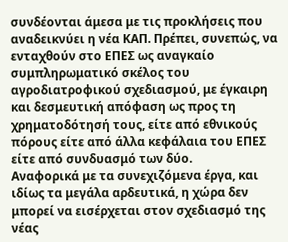συνδέονται άμεσα με τις προκλήσεις που αναδεικνύει η νέα ΚΑΠ. Πρέπει, συνεπώς, να ενταχθούν στο ΕΠΕΣ ως αναγκαίο συμπληρωματικό σκέλος του αγροδιατροφικού σχεδιασμού, με έγκαιρη και δεσμευτική απόφαση ως προς τη χρηματοδότησή τους, είτε από εθνικούς πόρους είτε από άλλα κεφάλαια του ΕΠΕΣ είτε από συνδυασμό των δύο.
Αναφορικά με τα συνεχιζόμενα έργα, και ιδίως τα μεγάλα αρδευτικά, η χώρα δεν μπορεί να εισέρχεται στον σχεδιασμό της νέας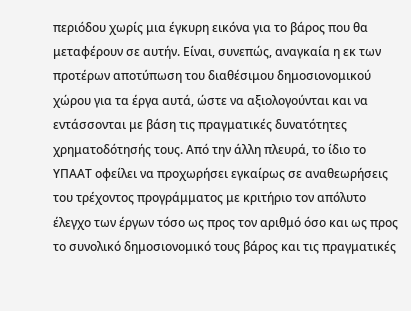περιόδου χωρίς μια έγκυρη εικόνα για το βάρος που θα μεταφέρουν σε αυτήν. Είναι, συνεπώς, αναγκαία η εκ των προτέρων αποτύπωση του διαθέσιμου δημοσιονομικού χώρου για τα έργα αυτά, ώστε να αξιολογούνται και να εντάσσονται με βάση τις πραγματικές δυνατότητες χρηματοδότησής τους. Από την άλλη πλευρά, το ίδιο το ΥΠΑΑΤ οφείλει να προχωρήσει εγκαίρως σε αναθεωρήσεις του τρέχοντος προγράμματος με κριτήριο τον απόλυτο έλεγχο των έργων τόσο ως προς τον αριθμό όσο και ως προς το συνολικό δημοσιονομικό τους βάρος και τις πραγματικές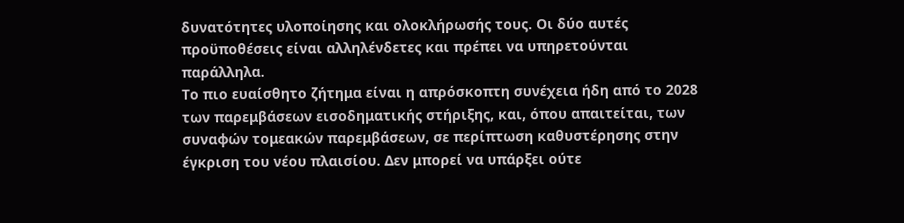δυνατότητες υλοποίησης και ολοκλήρωσής τους. Οι δύο αυτές προϋποθέσεις είναι αλληλένδετες και πρέπει να υπηρετούνται παράλληλα.
Το πιο ευαίσθητο ζήτημα είναι η απρόσκοπτη συνέχεια ήδη από το 2028 των παρεμβάσεων εισοδηματικής στήριξης, και, όπου απαιτείται, των συναφών τομεακών παρεμβάσεων, σε περίπτωση καθυστέρησης στην έγκριση του νέου πλαισίου. Δεν μπορεί να υπάρξει ούτε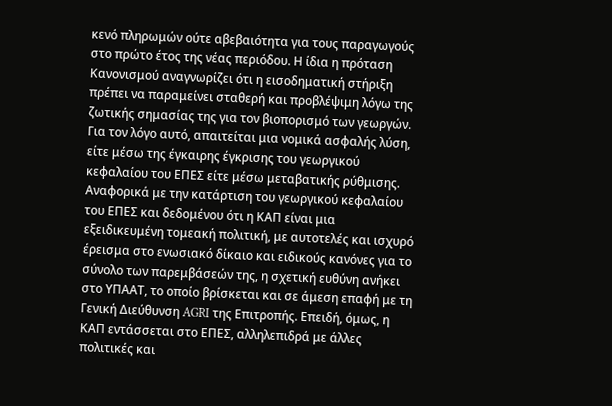κενό πληρωμών ούτε αβεβαιότητα για τους παραγωγούς στο πρώτο έτος της νέας περιόδου. Η ίδια η πρόταση Κανονισμού αναγνωρίζει ότι η εισοδηματική στήριξη πρέπει να παραμείνει σταθερή και προβλέψιμη λόγω της ζωτικής σημασίας της για τον βιοπορισμό των γεωργών. Για τον λόγο αυτό, απαιτείται μια νομικά ασφαλής λύση, είτε μέσω της έγκαιρης έγκρισης του γεωργικού κεφαλαίου του ΕΠΕΣ είτε μέσω μεταβατικής ρύθμισης.
Αναφορικά με την κατάρτιση του γεωργικού κεφαλαίου του ΕΠΕΣ και δεδομένου ότι η ΚΑΠ είναι μια εξειδικευμένη τομεακή πολιτική, με αυτοτελές και ισχυρό έρεισμα στο ενωσιακό δίκαιο και ειδικούς κανόνες για το σύνολο των παρεμβάσεών της, η σχετική ευθύνη ανήκει στο ΥΠΑΑΤ, το οποίο βρίσκεται και σε άμεση επαφή με τη Γενική Διεύθυνση AGRI της Επιτροπής. Επειδή, όμως, η ΚΑΠ εντάσσεται στο ΕΠΕΣ, αλληλεπιδρά με άλλες πολιτικές και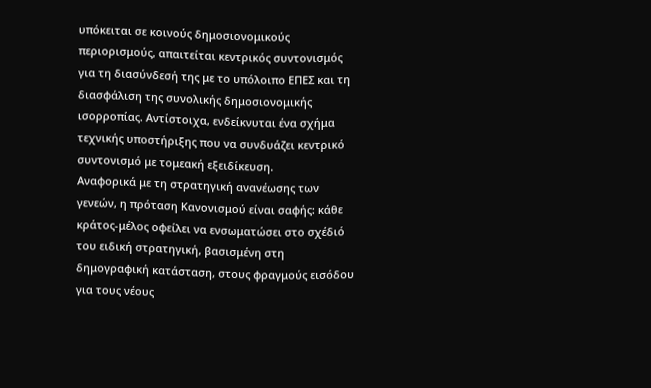υπόκειται σε κοινούς δημοσιονομικούς περιορισμούς, απαιτείται κεντρικός συντονισμός για τη διασύνδεσή της με το υπόλοιπο ΕΠΕΣ και τη διασφάλιση της συνολικής δημοσιονομικής ισορροπίας. Αντίστοιχα, ενδείκνυται ένα σχήμα τεχνικής υποστήριξης που να συνδυάζει κεντρικό συντονισμό με τομεακή εξειδίκευση.
Αναφορικά με τη στρατηγική ανανέωσης των γενεών, η πρόταση Κανονισμού είναι σαφής: κάθε κράτος-μέλος οφείλει να ενσωματώσει στο σχέδιό του ειδική στρατηγική, βασισμένη στη δημογραφική κατάσταση, στους φραγμούς εισόδου για τους νέους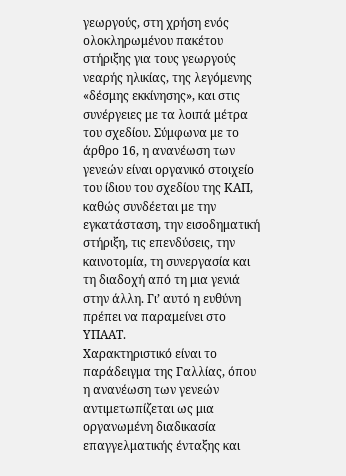γεωργούς, στη χρήση ενός ολοκληρωμένου πακέτου στήριξης για τους γεωργούς νεαρής ηλικίας, της λεγόμενης «δέσμης εκκίνησης», και στις συνέργειες με τα λοιπά μέτρα του σχεδίου. Σύμφωνα με το άρθρο 16, η ανανέωση των γενεών είναι οργανικό στοιχείο του ίδιου του σχεδίου της ΚΑΠ, καθώς συνδέεται με την εγκατάσταση, την εισοδηματική στήριξη, τις επενδύσεις, την καινοτομία, τη συνεργασία και τη διαδοχή από τη μια γενιά στην άλλη. Γι’ αυτό η ευθύνη πρέπει να παραμείνει στο ΥΠΑΑΤ.
Χαρακτηριστικό είναι το παράδειγμα της Γαλλίας, όπου η ανανέωση των γενεών αντιμετωπίζεται ως μια οργανωμένη διαδικασία επαγγελματικής ένταξης και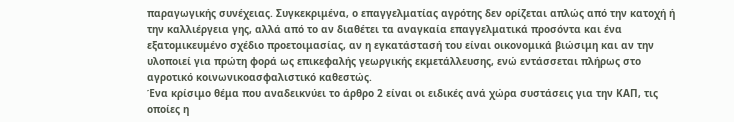παραγωγικής συνέχειας. Συγκεκριμένα, ο επαγγελματίας αγρότης δεν ορίζεται απλώς από την κατοχή ή την καλλιέργεια γης, αλλά από το αν διαθέτει τα αναγκαία επαγγελματικά προσόντα και ένα εξατομικευμένο σχέδιο προετοιμασίας, αν η εγκατάστασή του είναι οικονομικά βιώσιμη και αν την υλοποιεί για πρώτη φορά ως επικεφαλής γεωργικής εκμετάλλευσης, ενώ εντάσσεται πλήρως στο αγροτικό κοινωνικοασφαλιστικό καθεστώς.
Ένα κρίσιμο θέμα που αναδεικνύει το άρθρο 2 είναι οι ειδικές ανά χώρα συστάσεις για την ΚΑΠ, τις οποίες η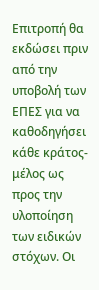Επιτροπή θα εκδώσει πριν από την υποβολή των ΕΠΕΣ για να καθοδηγήσει κάθε κράτος-μέλος ως προς την υλοποίηση των ειδικών στόχων. Οι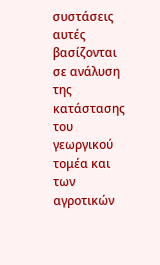συστάσεις αυτές βασίζονται σε ανάλυση της κατάστασης του γεωργικού τομέα και των αγροτικών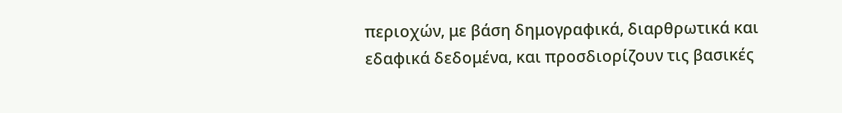περιοχών, με βάση δημογραφικά, διαρθρωτικά και εδαφικά δεδομένα, και προσδιορίζουν τις βασικές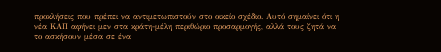προκλήσεις που πρέπει να αντιμετωπιστούν στο οικείο σχέδιο. Αυτό σημαίνει ότι η νέα ΚΑΠ αφήνει μεν στα κράτη-μέλη περιθώριο προσαρμογής, αλλά τους ζητά να το ασκήσουν μέσα σε ένα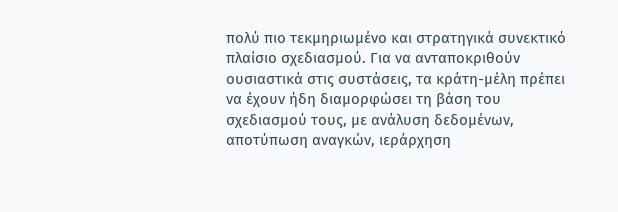πολύ πιο τεκμηριωμένο και στρατηγικά συνεκτικό πλαίσιο σχεδιασμού. Για να ανταποκριθούν ουσιαστικά στις συστάσεις, τα κράτη-μέλη πρέπει να έχουν ήδη διαμορφώσει τη βάση του σχεδιασμού τους, με ανάλυση δεδομένων, αποτύπωση αναγκών, ιεράρχηση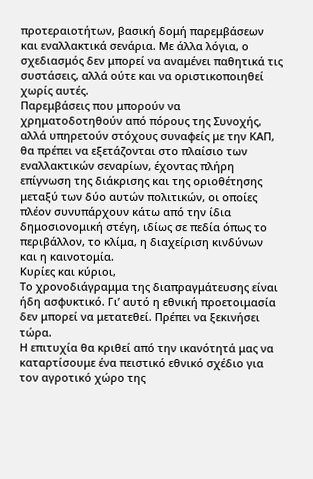προτεραιοτήτων, βασική δομή παρεμβάσεων και εναλλακτικά σενάρια. Με άλλα λόγια, ο σχεδιασμός δεν μπορεί να αναμένει παθητικά τις συστάσεις, αλλά ούτε και να οριστικοποιηθεί χωρίς αυτές.
Παρεμβάσεις που μπορούν να χρηματοδοτηθούν από πόρους της Συνοχής, αλλά υπηρετούν στόχους συναφείς με την ΚΑΠ, θα πρέπει να εξετάζονται στο πλαίσιο των εναλλακτικών σεναρίων, έχοντας πλήρη επίγνωση της διάκρισης και της οριοθέτησης μεταξύ των δύο αυτών πολιτικών, οι οποίες πλέον συνυπάρχουν κάτω από την ίδια δημοσιονομική στέγη, ιδίως σε πεδία όπως το περιβάλλον, το κλίμα, η διαχείριση κινδύνων και η καινοτομία.
Κυρίες και κύριοι,
Το χρονοδιάγραμμα της διαπραγμάτευσης είναι ήδη ασφυκτικό. Γι’ αυτό η εθνική προετοιμασία δεν μπορεί να μετατεθεί. Πρέπει να ξεκινήσει τώρα.
Η επιτυχία θα κριθεί από την ικανότητά μας να καταρτίσουμε ένα πειστικό εθνικό σχέδιο για τον αγροτικό χώρο της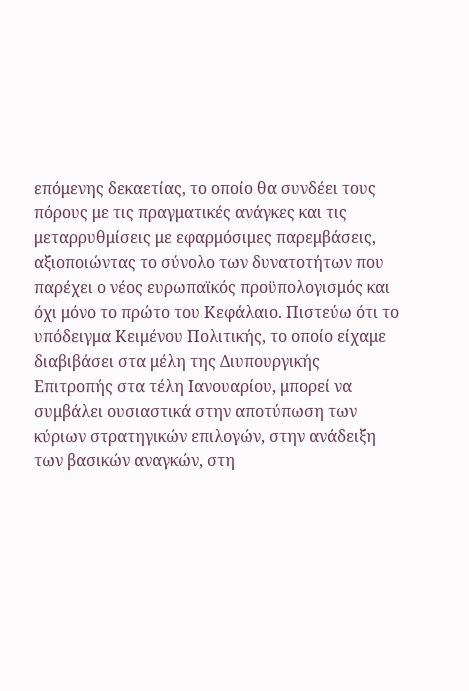επόμενης δεκαετίας, το οποίο θα συνδέει τους πόρους με τις πραγματικές ανάγκες και τις μεταρρυθμίσεις με εφαρμόσιμες παρεμβάσεις, αξιοποιώντας το σύνολο των δυνατοτήτων που παρέχει ο νέος ευρωπαϊκός προϋπολογισμός και όχι μόνο το πρώτο του Κεφάλαιο. Πιστεύω ότι το υπόδειγμα Κειμένου Πολιτικής, το οποίο είχαμε διαβιβάσει στα μέλη της Διυπουργικής Επιτροπής στα τέλη Ιανουαρίου, μπορεί να συμβάλει ουσιαστικά στην αποτύπωση των κύριων στρατηγικών επιλογών, στην ανάδειξη των βασικών αναγκών, στη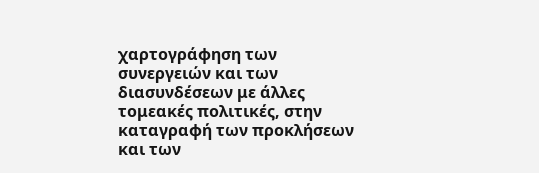χαρτογράφηση των συνεργειών και των διασυνδέσεων με άλλες τομεακές πολιτικές, στην καταγραφή των προκλήσεων και των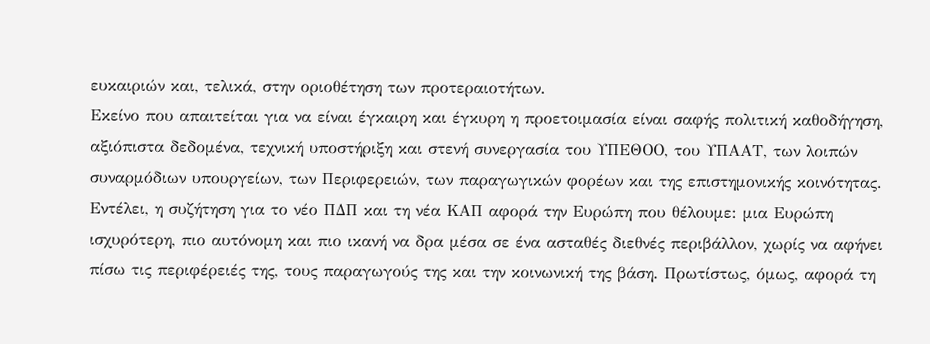ευκαιριών και, τελικά, στην οριοθέτηση των προτεραιοτήτων.
Εκείνο που απαιτείται για να είναι έγκαιρη και έγκυρη η προετοιμασία είναι σαφής πολιτική καθοδήγηση, αξιόπιστα δεδομένα, τεχνική υποστήριξη και στενή συνεργασία του ΥΠΕΘΟΟ, του ΥΠΑΑΤ, των λοιπών συναρμόδιων υπουργείων, των Περιφερειών, των παραγωγικών φορέων και της επιστημονικής κοινότητας.
Εντέλει, η συζήτηση για το νέο ΠΔΠ και τη νέα ΚΑΠ αφορά την Ευρώπη που θέλουμε: μια Ευρώπη ισχυρότερη, πιο αυτόνομη και πιο ικανή να δρα μέσα σε ένα ασταθές διεθνές περιβάλλον, χωρίς να αφήνει πίσω τις περιφέρειές της, τους παραγωγούς της και την κοινωνική της βάση. Πρωτίστως, όμως, αφορά τη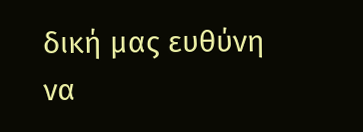δική μας ευθύνη να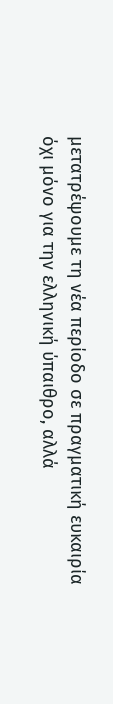μετατρέψουμε τη νέα περίοδο σε πραγματική ευκαιρία όχι μόνο για την ελληνική ύπαιθρο, αλλά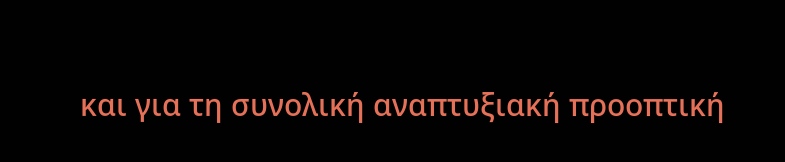και για τη συνολική αναπτυξιακή προοπτική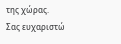της χώρας.
Σας ευχαριστώ